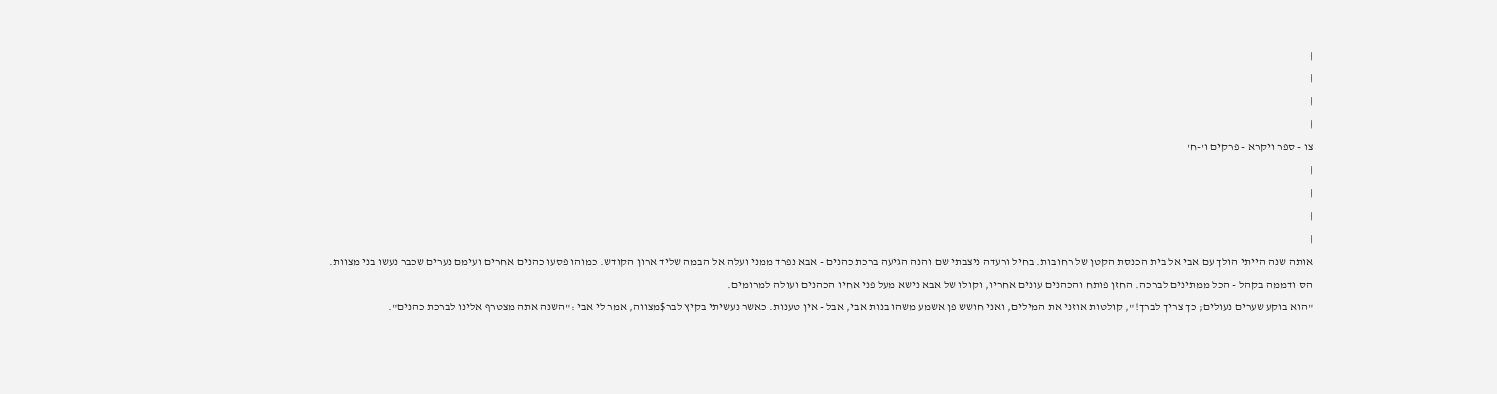|
|
|
|
צו - ספר ויקרא - פרקים ו'-ח'
|
|
|
|
אותה שנה הייתי הולך עם אבי אל בית הכנסת הקטן של רחובות. בחיל ורעדה ניצבתי שם והנה הגיעה ברכת כהנים - אבא נפרד ממני ועלה אל הבמה שליד ארון הקודש. כמוהו פסעו כהנים אחרים ועימם נערים שכבר נעשו בני מצוות.
הס ודממה בקהל - הכל ממתינים לברכה. החזן פותח והכהנים עונים אחריו, וקולו של אבא נישא מעל פני אחיו הכהנים ועולה למרומים.
"הוא בוקע שערים נעולים; כך צריך לברך!", קולטות אוזני את המילים, ואני חושש פן אשמע משהו בנות אבי, אבל - אין טענות. כאשר נעשיתי בקיץ לבר$מצווה, אמר לי אבי :"השנה אתה מצטרף אלינו לברכת כהנים".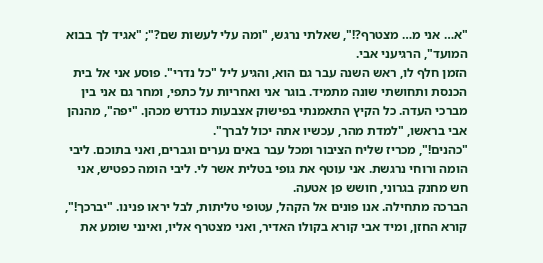"א… אני מ… מצטרף?!", שאלתי נרגש, "ומה עלי לעשות שם?"; "אגיד לך בבוא המועד", הרגיעני אבי.
הזמן חלף לו, ראש השנה עבר גם הוא, והגיע ליל "כל נדרי". פוסע אני אל בית הכנסת ותחושתי שונה מתמיד. בוגר אני ואחריות על כתפי, ומחר גם אני בין מברכי העדה. כל הקיץ התאמנתי בפישוק אצבעות כנדרש מכהן. "יפה", מהנהן אבי בראשו, "למדת מהר, עכשיו אתה יכול לברך".
"כהנים!", מכריז שליח הציבור ומכל עבר באים נערים וגברים, ואני בתוכם. ליבי הומה ורוחי נרגשת. אני עוטף את גופי בטלית אשר לי. ליבי הומה כפטיש, אני חש מחנק בגרוני, חושש פן אטעה.
הברכה מתחילה. אנו פונים אל הקהל, עטופי טליתות, לבל יראו פנינו. "יברכך!", קורא החזן, ומיד אבי קורא בקולו האדיר, ואני מצטרף אליו, ואינני שומע את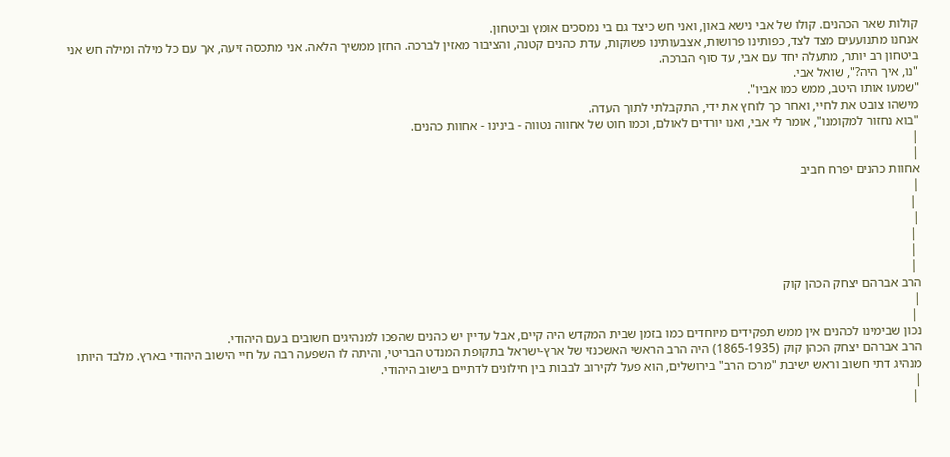קולות שאר הכהנים. קולו של אבי נישא באון, ואני חש כיצד גם בי נמסכים אומץ וביטחון.
אנחנו מתנועעים מצד לצד, כפותינו פרושות, אצבעותינו פשוקות, עדת כהנים קטנה, והציבור מאזין לברכה. החזן ממשיך הלאה. אני מתכסה זיעה, אך עם כל מילה ומילה חש אני ביטחון רב יותר, מתעלה יחד עם אבי, עד סוף הברכה.
"נו, איך היה?", שואל אבי.
"שמעו אותו היטב, ממש כמו אביו".
מישהו צובט את לחיי, ואחר כך לוחץ את ידי, התקבלתי לתוך העדה.
"בוא נחזור למקומנו", אומר לי אבי, ואנו יורדים לאולם, וכמו חוט של אחווה נטווה - בינינו - אחוות כהנים.
|
|
אחוות כהנים יפרח חביב
|
 |
|
 |
 |
 |
הרב אברהם יצחק הכהן קוק
|
 |
נכון שבימינו לכהנים אין ממש תפקידים מיוחדים כמו בזמן שבית המקדש היה קיים, אבל עדיין יש כהנים שהפכו למנהיגים חשובים בעם היהודי.
הרב אברהם יצחק הכהן קוק (1865-1935) היה הרב הראשי האשכנזי של ארץ-ישראל בתקופת המנדט הבריטי, והיתה לו השפעה רבה על חיי הישוב היהודי בארץ. מלבד היותו מנהיג דתי חשוב וראש ישיבת "מרכז הרב" בירושלים, הוא פעל לקירוב לבבות בין חילונים לדתיים בישוב היהודי.
|
 |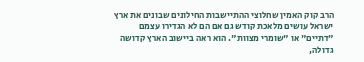הרב קוק האמין שחלוצי ההתיישבות החילונים שבונים את ארץ ישראל עושים מלאכת קודש גם אם הם לא הגדירו עצמם "דתיים" או "שומרי מצוות". הוא ראה ביישוב הארץ קדושה גדולה,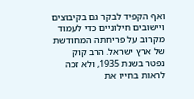ואף הקפיד לבקר גם בקיבוצים ויישובים חילוניים כדי לעמוד מקרוב על פריחתה המחודשת של ארץ ישראל. הרב קוק נפטר בשנת 1935, ולא זכה לראות בחייו את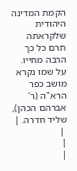הקמת המדינה היהודית שלקראתה תרם כל כך הרבה מחייו. על שמו נקרא מושב כפר הרא"ה (ר' אברהם הכהן), שליד חדרה. |
 |
|
|